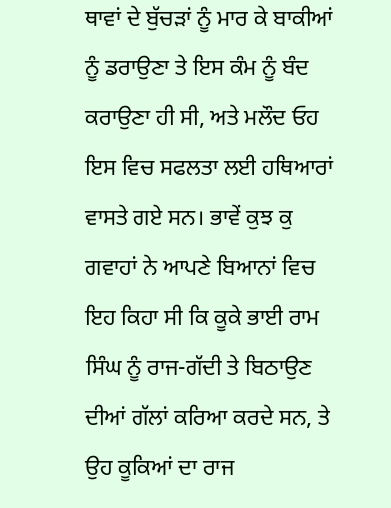ਥਾਵਾਂ ਦੇ ਬੁੱਚੜਾਂ ਨੂੰ ਮਾਰ ਕੇ ਬਾਕੀਆਂ ਨੂੰ ਡਰਾਉਣਾ ਤੇ ਇਸ ਕੰਮ ਨੂੰ ਬੰਦ ਕਰਾਉਣਾ ਹੀ ਸੀ, ਅਤੇ ਮਲੌਦ ਓਹ ਇਸ ਵਿਚ ਸਫਲਤਾ ਲਈ ਹਥਿਆਰਾਂ ਵਾਸਤੇ ਗਏ ਸਨ। ਭਾਵੇਂ ਕੁਝ ਕੁ ਗਵਾਹਾਂ ਨੇ ਆਪਣੇ ਬਿਆਨਾਂ ਵਿਚ ਇਹ ਕਿਹਾ ਸੀ ਕਿ ਕੂਕੇ ਭਾਈ ਰਾਮ ਸਿੰਘ ਨੂੰ ਰਾਜ-ਗੱਦੀ ਤੇ ਬਿਠਾਉਣ ਦੀਆਂ ਗੱਲਾਂ ਕਰਿਆ ਕਰਦੇ ਸਨ, ਤੇ ਉਹ ਕੂਕਿਆਂ ਦਾ ਰਾਜ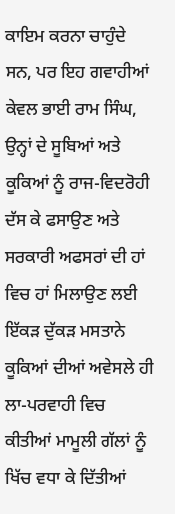ਕਾਇਮ ਕਰਨਾ ਚਾਹੁੰਦੇ ਸਨ, ਪਰ ਇਹ ਗਵਾਹੀਆਂ ਕੇਵਲ ਭਾਈ ਰਾਮ ਸਿੰਘ, ਉਨ੍ਹਾਂ ਦੇ ਸੂਬਿਆਂ ਅਤੇ ਕੂਕਿਆਂ ਨੂੰ ਰਾਜ-ਵਿਦਰੋਹੀ ਦੱਸ ਕੇ ਫਸਾਉਣ ਅਤੇ ਸਰਕਾਰੀ ਅਫਸਰਾਂ ਦੀ ਹਾਂ ਵਿਚ ਹਾਂ ਮਿਲਾਉਣ ਲਈ ਇੱਕੜ ਦੁੱਕੜ ਮਸਤਾਨੇ ਕੂਕਿਆਂ ਦੀਆਂ ਅਵੇਸਲੇ ਹੀ ਲਾ-ਪਰਵਾਹੀ ਵਿਚ ਕੀਤੀਆਂ ਮਾਮੂਲੀ ਗੱਲਾਂ ਨੂੰ ਖਿੱਚ ਵਧਾ ਕੇ ਦਿੱਤੀਆਂ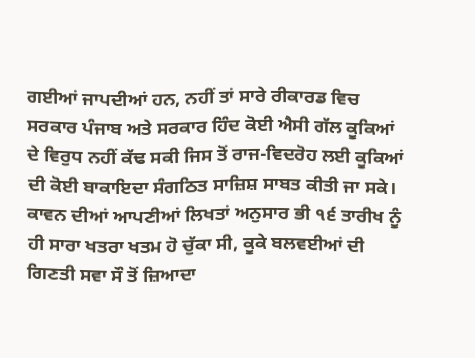ਗਈਆਂ ਜਾਪਦੀਆਂ ਹਨ, ਨਹੀਂ ਤਾਂ ਸਾਰੇ ਰੀਕਾਰਡ ਵਿਚ ਸਰਕਾਰ ਪੰਜਾਬ ਅਤੇ ਸਰਕਾਰ ਹਿੰਦ ਕੋਈ ਐਸੀ ਗੱਲ ਕੂਕਿਆਂ ਦੇ ਵਿਰੁਧ ਨਹੀਂ ਕੱਢ ਸਕੀ ਜਿਸ ਤੋਂ ਰਾਜ-ਵਿਦਰੋਹ ਲਈ ਕੂਕਿਆਂ ਦੀ ਕੋਈ ਬਾਕਾਇਦਾ ਸੰਗਠਿਤ ਸਾਜ਼ਿਸ਼ ਸਾਬਤ ਕੀਤੀ ਜਾ ਸਕੇ। ਕਾਵਨ ਦੀਆਂ ਆਪਣੀਆਂ ਲਿਖਤਾਂ ਅਨੁਸਾਰ ਭੀ ੧੬ ਤਾਰੀਖ ਨੂੰ ਹੀ ਸਾਰਾ ਖਤਰਾ ਖਤਮ ਹੋ ਚੁੱਕਾ ਸੀ, ਕੂਕੇ ਬਲਵਈਆਂ ਦੀ ਗਿਣਤੀ ਸਵਾ ਸੌ ਤੋਂ ਜ਼ਿਆਦਾ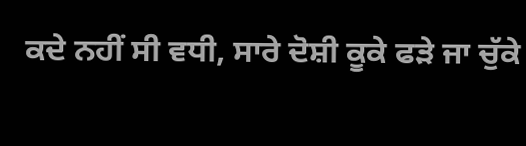ਕਦੇ ਨਹੀਂ ਸੀ ਵਧੀ, ਸਾਰੇ ਦੋਸ਼ੀ ਕੂਕੇ ਫੜੇ ਜਾ ਚੁੱਕੇ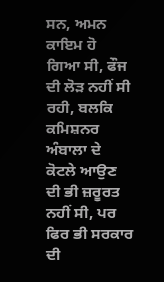ਸਨ, ਅਮਨ ਕਾਇਮ ਹੋ ਗਿਆ ਸੀ, ਫੌਜ ਦੀ ਲੋੜ ਨਹੀਂ ਸੀ ਰਹੀ, ਬਲਕਿ ਕਮਿਸ਼ਨਰ ਅੰਬਾਲਾ ਦੇ ਕੋਟਲੇ ਆਉਣ ਦੀ ਭੀ ਜ਼ਰੂਰਤ ਨਹੀਂ ਸੀ, ਪਰ ਫਿਰ ਭੀ ਸਰਕਾਰ ਦੀ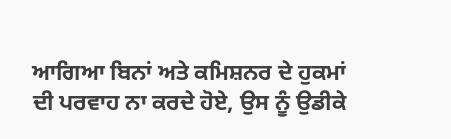ਆਗਿਆ ਬਿਨਾਂ ਅਤੇ ਕਮਿਸ਼ਨਰ ਦੇ ਹੁਕਮਾਂ ਦੀ ਪਰਵਾਹ ਨਾ ਕਰਦੇ ਹੋਏ, ਉਸ ਨੂੰ ਉਡੀਕੇ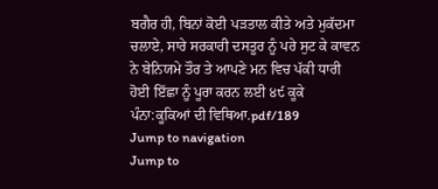ਬਗੈਰ ਹੀ, ਬਿਨਾਂ ਕੋਈ ਪੜਤਾਲ ਕੀਤੇ ਅਤੇ ਮੁਕੱਦਮਾ ਚਲਾਏ, ਸਾਰੇ ਸਰਕਾਰੀ ਦਸਤੂਰ ਨੂੰ ਪਰੇ ਸੁਟ ਕੇ ਕਾਵਨ ਨੇ ਬੇਨਿਯਮੇ ਤੌਰ ਤੇ ਆਪਣੇ ਮਨ ਵਿਚ ਪੱਕੀ ਧਾਰੀ ਹੋਈ ਇੱਛਾ ਨੂੰ ਪੂਰਾ ਕਰਨ ਲਈ ੪੯ ਕੂਕੇ
ਪੰਨਾ:ਕੂਕਿਆਂ ਦੀ ਵਿਥਿਆ.pdf/189
Jump to navigation
Jump to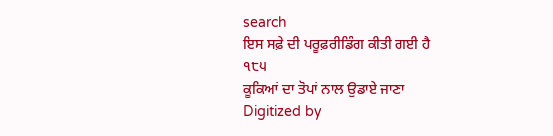search
ਇਸ ਸਫ਼ੇ ਦੀ ਪਰੂਫ਼ਰੀਡਿੰਗ ਕੀਤੀ ਗਈ ਹੈ
੧੮੫
ਕੂਕਿਆਂ ਦਾ ਤੋਪਾਂ ਨਾਲ ਉਡਾਏ ਜਾਣਾ
Digitized by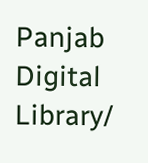Panjab Digital Library/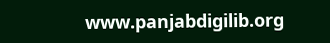www.panjabdigilib.org